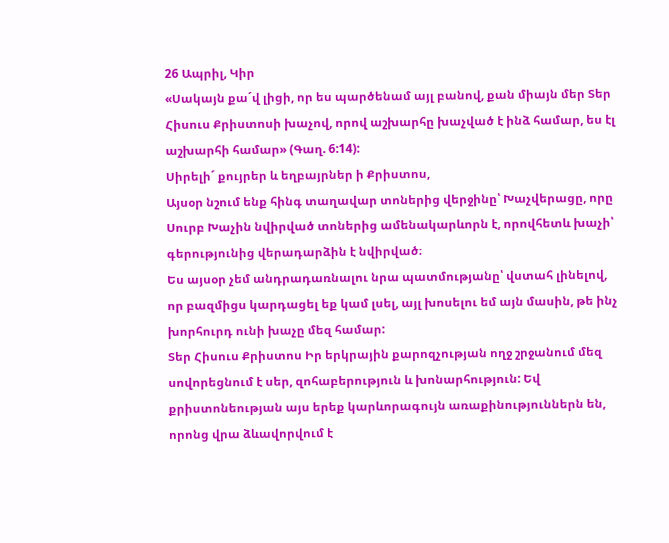26 Ապրիլ, Կիր
«Սակայն քա´վ լիցի, որ ես պարծենամ այլ բանով, քան միայն մեր Տեր Հիսուս Քրիստոսի խաչով, որով աշխարհը խաչված է ինձ համար, ես էլ աշխարհի համար» (Գաղ. 6:14):
Սիրելի´ քույրեր և եղբայրներ ի Քրիստոս,
Այսօր նշում ենք հինգ տաղավար տոներից վերջինը՝ Խաչվերացը, որը Սուրբ Խաչին նվիրված տոներից ամենակարևորն է, որովհետև խաչի՝ գերությունից վերադարձին է նվիրված։
Ես այսօր չեմ անդրադառնալու նրա պատմությանը՝ վստահ լինելով, որ բազմիցս կարդացել եք կամ լսել, այլ խոսելու եմ այն մասին, թե ինչ խորհուրդ ունի խաչը մեզ համար:
Տեր Հիսուս Քրիստոս Իր երկրային քարոզչության ողջ շրջանում մեզ սովորեցնում է սեր, զոհաբերություն և խոնարհություն: Եվ քրիստոնեության այս երեք կարևորագույն առաքինություններն են, որոնց վրա ձևավորվում է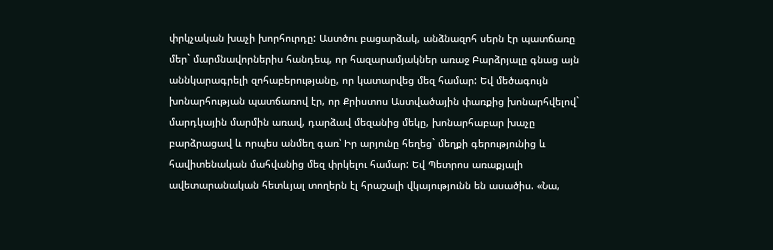փրկչական խաչի խորհուրդը: Աստծու բացարձակ, անձնազոհ սերն էր պատճառը մեր` մարմնավորներիս հանդեպ, որ հազարամյակներ առաջ Բարձրյալը գնաց այն աննկարագրելի զոհաբերությանը, որ կատարվեց մեզ համար: Եվ մեծագույն խոնարհության պատճառով էր, որ Քրիստոս Աստվածային փառքից խոնարհվելով` մարդկային մարմին առավ, դարձավ մեզանից մեկը, խոնարհաբար խաչը բարձրացավ և որպես անմեղ գառ՝ Իր արյունը հեղեց` մեղքի գերությունից և հավիտենական մահվանից մեզ փրկելու համար: Եվ Պետրոս առաքյալի ավետարանական հետևյալ տողերն էլ հրաշալի վկայությունն են ասածիս. «Նա,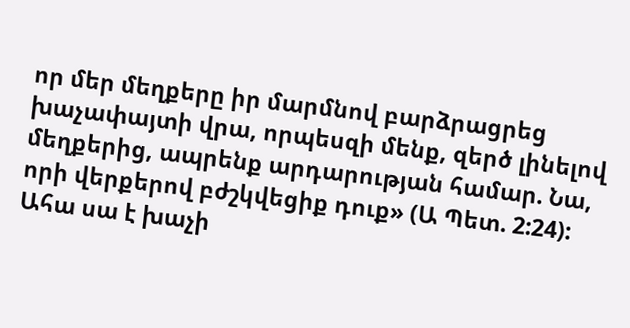որ մեր մեղքերը իր մարմնով բարձրացրեց խաչափայտի վրա, որպեսզի մենք, զերծ լինելով մեղքերից, ապրենք արդարության համար. Նա, որի վերքերով բժշկվեցիք դուք» (Ա Պետ. 2:24):
Ահա սա է խաչի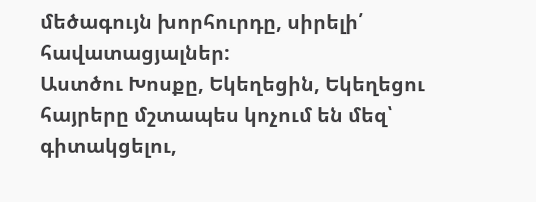մեծագույն խորհուրդը, սիրելի՛ հավատացյալներ:
Աստծու Խոսքը, Եկեղեցին, Եկեղեցու հայրերը մշտապես կոչում են մեզ՝ գիտակցելու,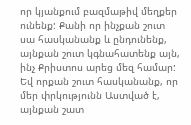որ կյանքում բազմաթիվ մեղքեր ունենք: Քանի որ ինչքան շուտ սա հասկանանք և ընդունենք, այնքան շուտ կգնահատենք այն, ինչ Քրիստոս արեց մեզ համար: Եվ որքան շուտ հասկանանք, որ մեր փրկությունն Աստված է, այնքան շատ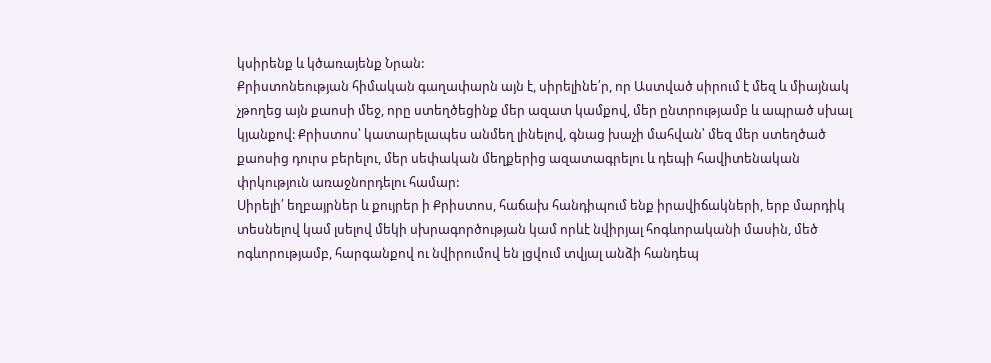կսիրենք և կծառայենք Նրան:
Քրիստոնեության հիմական գաղափարն այն է, սիրելինե՛ր, որ Աստված սիրում է մեզ և միայնակ չթողեց այն քաոսի մեջ, որը ստեղծեցինք մեր ազատ կամքով, մեր ընտրությամբ և ապրած սխալ կյանքով: Քրիստոս՝ կատարելապես անմեղ լինելով, գնաց խաչի մահվան՝ մեզ մեր ստեղծած քաոսից դուրս բերելու, մեր սեփական մեղքերից ազատագրելու և դեպի հավիտենական փրկություն առաջնորդելու համար:
Սիրելի՛ եղբայրներ և քույրեր ի Քրիստոս, հաճախ հանդիպում ենք իրավիճակների, երբ մարդիկ տեսնելով կամ լսելով մեկի սխրագործության կամ որևէ նվիրյալ հոգևորականի մասին, մեծ ոգևորությամբ, հարգանքով ու նվիրումով են լցվում տվյալ անձի հանդեպ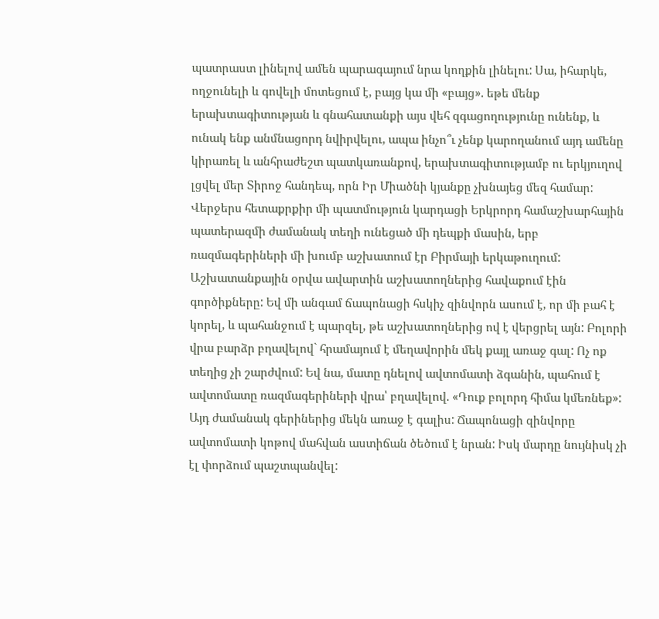պատրաստ լինելով ամեն պարագայում նրա կողքին լինելու: Սա, իհարկե, ողջունելի և գովելի մոտեցում է, բայց կա մի «բայց». եթե մենք երախտագիտության և գնահատանքի այս վեհ զգացողությունը ունենք, և ունակ ենք անմնացորդ նվիրվելու, ապա ինչո՞ւ չենք կարողանում այդ ամենը կիրառել և անհրաժեշտ պատկառանքով, երախտագիտությամբ ու երկյուղով լցվել մեր Տիրոջ հանդեպ, որն Իր Միածնի կյանքը չխնայեց մեզ համար:
Վերջերս հետաքրքիր մի պատմություն կարդացի Երկրորդ համաշխարհային պատերազմի ժամանակ տեղի ունեցած մի դեպքի մասին, երբ ռազմագերիների մի խումբ աշխատում էր Բիրմայի երկաթուղում: Աշխատանքային օրվա ավարտին աշխատողներից հավաքում էին գործիքները: Եվ մի անգամ ճապոնացի հսկիչ զինվորն ասում է, որ մի բահ է կորել, և պահանջում է պարզել, թե աշխատողներից ով է վերցրել այն: Բոլորի վրա բարձր բղավելով` հրամայում է մեղավորին մեկ քայլ առաջ գալ: Ոչ ոք տեղից չի շարժվում: Եվ նա, մատը դնելով ավտոմատի ձգանին, պահում է ավտոմատը ռազմագերիների վրա՝ բղավելով. «Դուք բոլորդ հիմա կմեռնեք»:
Այդ ժամանակ գերիներից մեկն առաջ է գալիս: Ճապոնացի զինվորը ավտոմատի կոթով մահվան աստիճան ծեծում է նրան: Իսկ մարդը նույնիսկ չի էլ փորձում պաշտպանվել: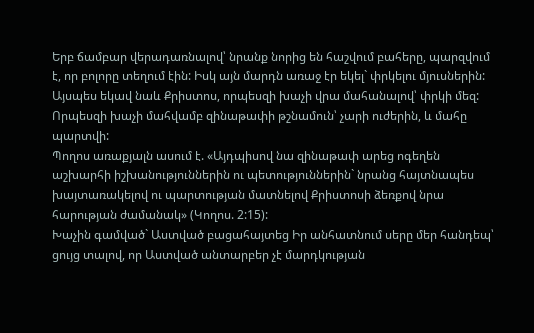Երբ ճամբար վերադառնալով՝ նրանք նորից են հաշվում բահերը, պարզվում է, որ բոլորը տեղում էին: Իսկ այն մարդն առաջ էր եկել` փրկելու մյուսներին:
Այսպես եկավ նաև Քրիստոս, որպեսզի խաչի վրա մահանալով՝ փրկի մեզ: Որպեսզի խաչի մահվամբ զինաթափի թշնամուն՝ չարի ուժերին, և մահը պարտվի:
Պողոս առաքյալն ասում է. «Այդպիսով նա զինաթափ արեց ոգեղեն աշխարհի իշխանություններին ու պետություններին` նրանց հայտնապես խայտառակելով ու պարտության մատնելով Քրիստոսի ձեռքով նրա հարության ժամանակ» (Կողոս. 2:15):
Խաչին գամված` Աստված բացահայտեց Իր անհատնում սերը մեր հանդեպ՝ ցույց տալով, որ Աստված անտարբեր չէ մարդկության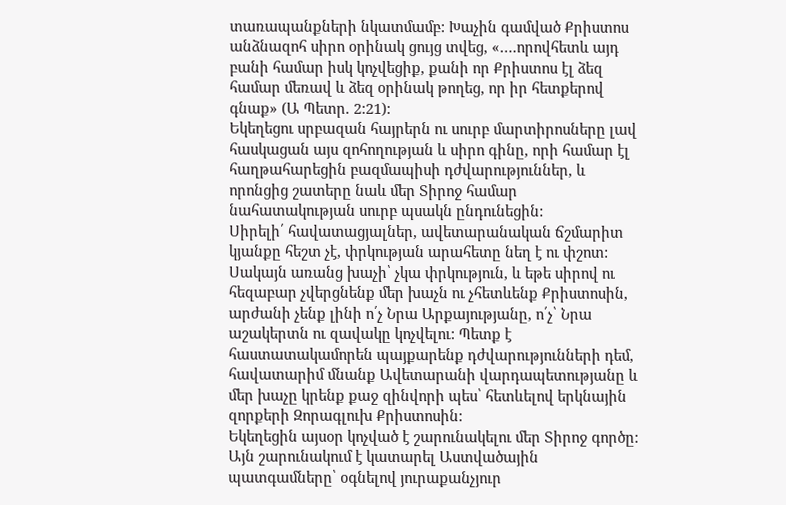տառապանքների նկատմամբ: Խաչին գամված Քրիստոս անձնազոհ սիրո օրինակ ցույց տվեց, «….որովհետև այդ բանի համար իսկ կոչվեցիք, քանի որ Քրիստոս էլ ձեզ համար մեռավ և ձեզ օրինակ թողեց, որ իր հետքերով գնաք» (Ա Պետր. 2:21):
Եկեղեցու սրբազան հայրերն ու սուրբ մարտիրոսները լավ հասկացան այս զոհողության և սիրո գինը, որի համար էլ հաղթահարեցին բազմապիսի դժվարություններ, և որոնցից շատերը նաև մեր Տիրոջ համար նահատակության սուրբ պսակն ընդունեցին:
Սիրելի՛ հավատացյալներ, ավետարանական ճշմարիտ կյանքը հեշտ չէ, փրկության արահետը նեղ է ու փշոտ: Սակայն առանց խաչի՝ չկա փրկություն, և եթե սիրով ու հեզաբար չվերցնենք մեր խաչն ու չհետևենք Քրիստոսին, արժանի չենք լինի ո՛չ Նրա Արքայությանը, ո՛չ՝ Նրա աշակերտն ու զավակը կոչվելու: Պետք է հաստատակամորեն պայքարենք դժվարությունների դեմ, հավատարիմ մնանք Ավետարանի վարդապետությանը և մեր խաչը կրենք քաջ զինվորի պես՝ հետևելով երկնային զորքերի Զորագլուխ Քրիստոսին:
Եկեղեցին այսօր կոչված է շարունակելու մեր Տիրոջ գործը: Այն շարունակում է կատարել Աստվածային պատգամները՝ օգնելով յուրաքանչյուր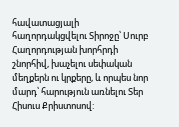հավատացյալի հաղորդակցվելու Տիրոջը՝ Սուրբ Հաղորդության խորհրդի շնորհիվ, խաչելու սեփական մեղքերն ու կրքերը, և որպես նոր մարդ՝ հարություն առնելու Տեր Հիսուս Քրիստոսով: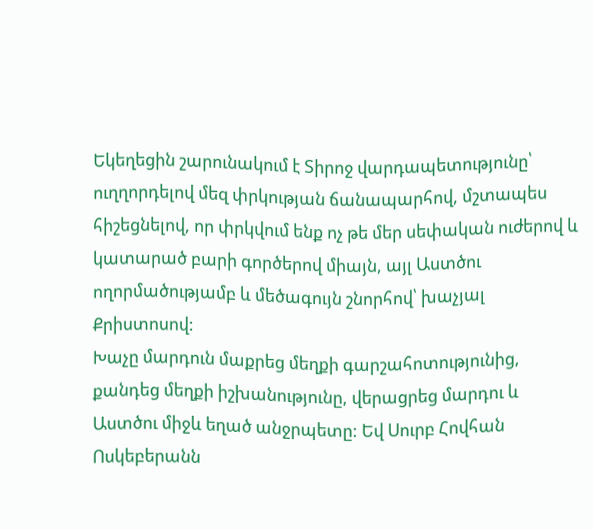Եկեղեցին շարունակում է Տիրոջ վարդապետությունը՝ ուղղորդելով մեզ փրկության ճանապարհով, մշտապես հիշեցնելով, որ փրկվում ենք ոչ թե մեր սեփական ուժերով և կատարած բարի գործերով միայն, այլ Աստծու ողորմածությամբ և մեծագույն շնորհով՝ խաչյալ Քրիստոսով:
Խաչը մարդուն մաքրեց մեղքի գարշահոտությունից, քանդեց մեղքի իշխանությունը, վերացրեց մարդու և Աստծու միջև եղած անջրպետը: Եվ Սուրբ Հովհան Ոսկեբերանն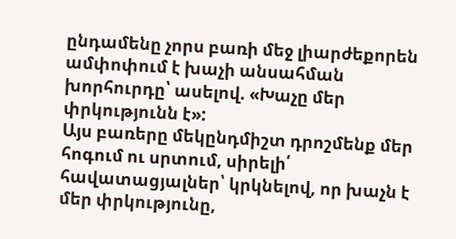ընդամենը չորս բառի մեջ լիարժեքորեն ամփոփում է խաչի անսահման խորհուրդը՝ ասելով. «Խաչը մեր փրկությունն է»:
Այս բառերը մեկընդմիշտ դրոշմենք մեր հոգում ու սրտում, սիրելի՛ հավատացյալներ՝ կրկնելով, որ խաչն է մեր փրկությունը,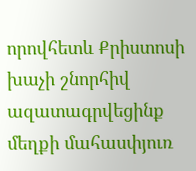որովհետև Քրիստոսի խաչի շնորհիվ ազատագրվեցինք մեղքի մահասփյուռ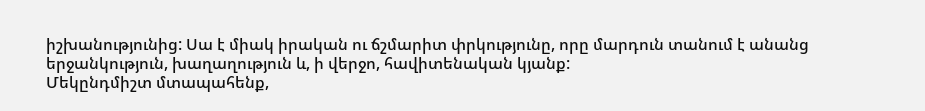իշխանությունից: Սա է միակ իրական ու ճշմարիտ փրկությունը, որը մարդուն տանում է անանց երջանկություն, խաղաղություն և, ի վերջո, հավիտենական կյանք:
Մեկընդմիշտ մտապահենք,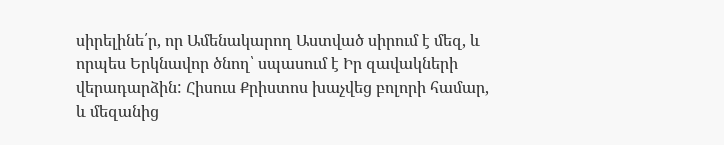սիրելինե՛ր, որ Ամենակարող Աստված սիրում է մեզ, և որպես Երկնավոր ծնող՝ սպասում է Իր զավակների վերադարձին: Հիսուս Քրիստոս խաչվեց բոլորի համար, և մեզանից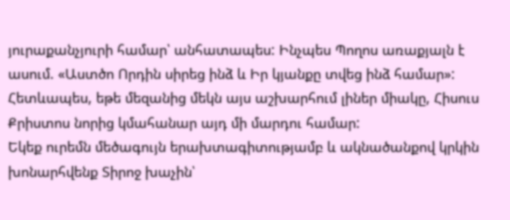յուրաքանչյուրի համար՝ անհատապես: Ինչպես Պողոս առաքյալն է ասում. «Աստծո Որդին սիրեց ինձ և Իր կյանքը տվեց ինձ համար»: Հետևապես, եթե մեզանից մեկն այս աշխարհում լիներ միակը, Հիսուս Քրիստոս նորից կմահանար այդ մի մարդու համար:
Եկեք ուրեմն մեծագույն երախտագիտությամբ և ակնածանքով կրկին խոնարհվենք Տիրոջ խաչին՝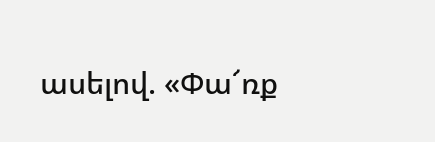ասելով. «Փա՜ռք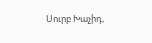Սուրբ Խաչիդ,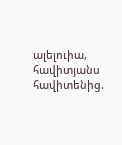ալելուիա, հավիտյանս հավիտենից.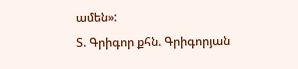ամեն»:
Տ. Գրիգոր քհն. Գրիգորյան